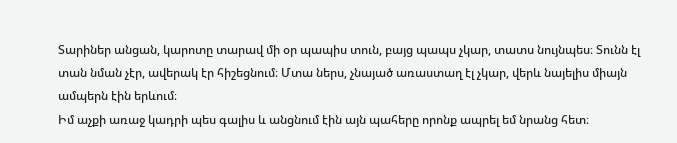Տարիներ անցան, կարոտը տարավ մի օր պապիս տուն, բայց պապս չկար, տատս նույնպես։ Տունն էլ տան նման չէր, ավերակ էր հիշեցնում։ Մտա ներս, չնայած առաստաղ էլ չկար, վերև նայելիս միայն ամպերն էին երևում։
Իմ աչքի առաջ կադրի պես գալիս և անցնում էին այն պահերը որոնք ապրել եմ նրանց հետ։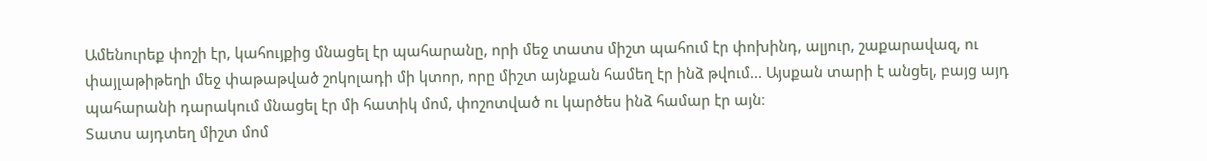Ամենուրեք փոշի էր, կահույքից մնացել էր պահարանը, որի մեջ տատս միշտ պահում էր փոխինդ, ալյուր, շաքարավազ, ու փայլաթիթեղի մեջ փաթաթված շոկոլադի մի կտոր, որը միշտ այնքան համեղ էր ինձ թվում... Այսքան տարի է անցել, բայց այդ պահարանի դարակում մնացել էր մի հատիկ մոմ, փոշոտված ու կարծես ինձ համար էր այն։
Տատս այդտեղ միշտ մոմ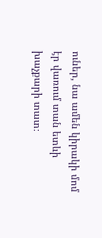ուներ, նա ամեն կիրակի մոմ էր վառում տան ետևի խաչքարի տատ։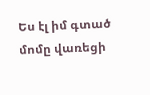Ես էլ իմ գտած մոմը վառեցի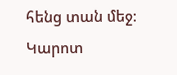հենց տան մեջ։
Կարոտ